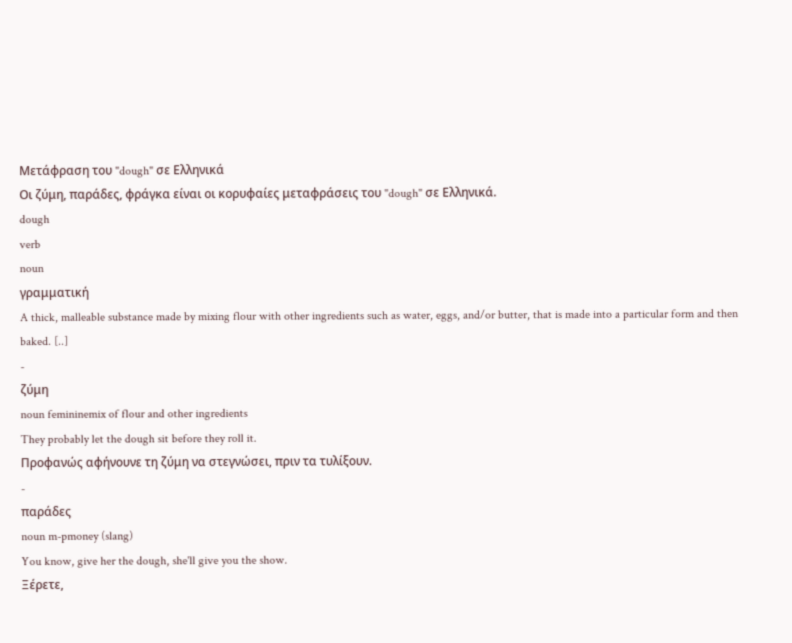Μετάφραση του "dough" σε Ελληνικά
Οι ζύμη, παράδες, φράγκα είναι οι κορυφαίες μεταφράσεις του "dough" σε Ελληνικά.
dough
verb
noun
γραμματική
A thick, malleable substance made by mixing flour with other ingredients such as water, eggs, and/or butter, that is made into a particular form and then baked. [..]
-
ζύμη
noun femininemix of flour and other ingredients
They probably let the dough sit before they roll it.
Προφανώς αφήνουνε τη ζύμη να στεγνώσει, πριν τα τυλίξουν.
-
παράδες
noun m-pmoney (slang)
You know, give her the dough, she'll give you the show.
Ξέρετε,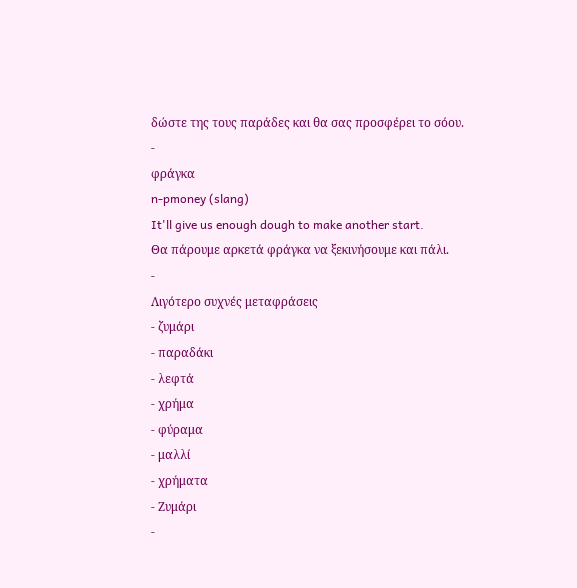δώστε της τους παράδες και θα σας προσφέρει το σόου.
-
φράγκα
n-pmoney (slang)
It'll give us enough dough to make another start.
Θα πάρουμε αρκετά φράγκα να ξεκινήσουμε και πάλι.
-
Λιγότερο συχνές μεταφράσεις
- ζυμάρι
- παραδάκι
- λεφτά
- χρήμα
- φύραμα
- μαλλί
- χρήματα
- Ζυμάρι
-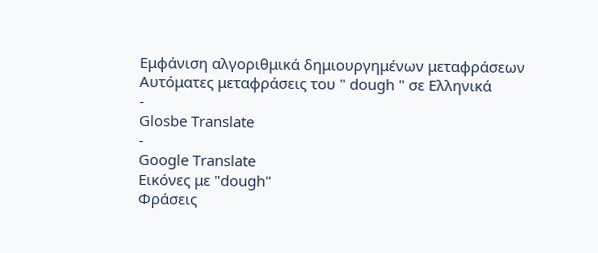Εμφάνιση αλγοριθμικά δημιουργημένων μεταφράσεων
Αυτόματες μεταφράσεις του " dough " σε Ελληνικά
-
Glosbe Translate
-
Google Translate
Εικόνες με "dough"
Φράσεις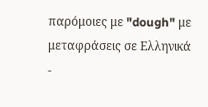παρόμοιες με "dough" με μεταφράσεις σε Ελληνικά
-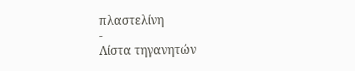πλαστελίνη
-
Λίστα τηγανητών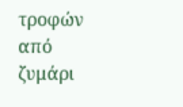τροφών από ζυμάρι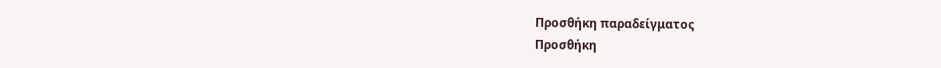Προσθήκη παραδείγματος
Προσθήκη